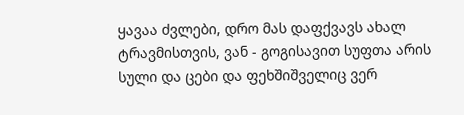ყავაა ძვლები, დრო მას დაფქვავს ახალ ტრავმისთვის, ვან - გოგისავით სუფთა არის სული და ცები და ფეხშიშველიც ვერ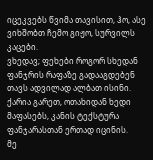იცეკვებს წვიმა თავისით, ჰო, ასე ვიხშობთ ჩემო გიჟო, სურვილს კაცები.
ვხედავ; ფეხები როგორ სხედან ფანჯრის რაფაზე გადააგდებენ თავს ადვილად ალბათ ისინი. ქარია გარეთ, ოთახიდან ხედი მაფასებს, კანის ტექსტურა ფანჯარასთან ერთად იცინის.
მე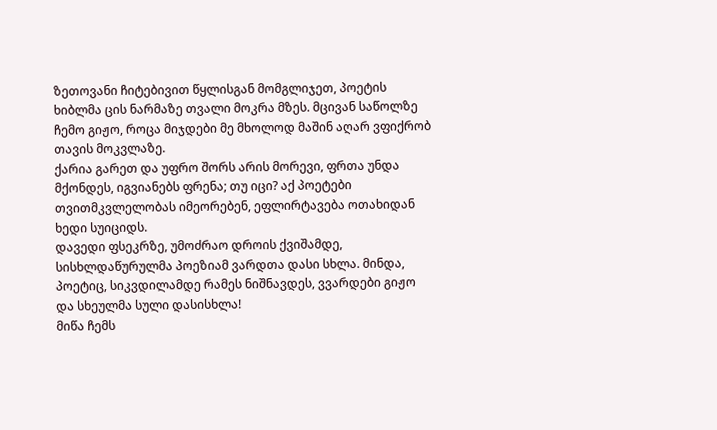ზეთოვანი ჩიტებივით წყლისგან მომგლიჯეთ, პოეტის ხიბლმა ცის ნარმაზე თვალი მოკრა მზეს. მცივან საწოლზე ჩემო გიჟო, როცა მიჯდები მე მხოლოდ მაშინ აღარ ვფიქრობ თავის მოკვლაზე.
ქარია გარეთ და უფრო შორს არის მორევი, ფრთა უნდა მქონდეს, იგვიანებს ფრენა; თუ იცი? აქ პოეტები თვითმკვლელობას იმეორებენ, ეფლირტავება ოთახიდან ხედი სუიციდს.
დავედი ფსეკრზე, უმოძრაო დროის ქვიშამდე, სისხლდაწურულმა პოეზიამ ვარდთა დასი სხლა. მინდა, პოეტიც, სიკვდილამდე რამეს ნიშნავდეს, ვვარდები გიჟო და სხეულმა სული დასისხლა!
მიწა ჩემს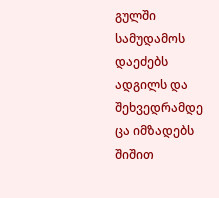გულში სამუდამოს დაეძებს ადგილს და შეხვედრამდე ცა იმზადებს შიშით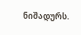ნიშადურს.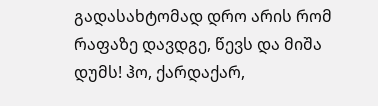გადასახტომად დრო არის რომ რაფაზე დავდგე, წევს და მიშა დუმს! ჰო, ქარდაქარ,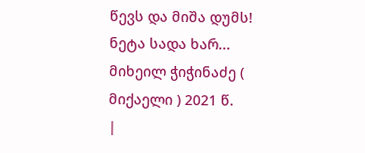წევს და მიშა დუმს!
ნეტა სადა ხარ... მიხეილ ჭიჭინაძე ( მიქაელი ) 2021 წ.
|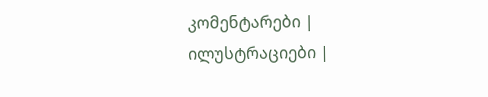კომენტარები |
ილუსტრაციები |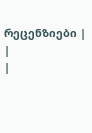რეცენზიები |
|
|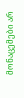მონაცემები არ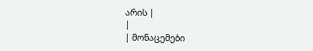არის |
|
| მონაცემები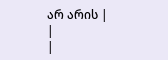არ არის |
|
|